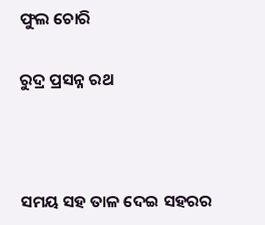ଫୁଲ ଚୋରି

ରୁଦ୍ର ପ୍ରସନ୍ନ ରଥ



ସମୟ ସହ ତାଳ ଦେଇ ସହରର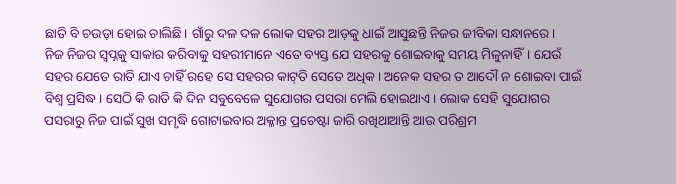ଛାତି ବି ଚଉଡ଼ା ହୋଇ ଚାଲିଛି। ଗାଁରୁ ଦଳ ଦଳ ଲୋକ ସହର ଆଡ଼କୁ ଧାଇଁ ଆସୁଛନ୍ତି ନିଜର ଜୀବିକା ସନ୍ଧାନରେ।
ନିଜ ନିଜର ସ୍ବପ୍ନକୁ ସାକାର କରିବାକୁ ସହରୀମାନେ ଏତେ ବ୍ୟସ୍ତ ଯେ ସହରକୁ ଶୋଇବାକୁ ସମୟ ମିଳୁନାହିଁ। ଯେଉଁ ସହର ଯେତେ ରାତି ଯାଏ ଚାହିଁ ରହେ ସେ ସହରର କାଟ୍‌ତି ସେତେ ଅଧିକ। ଅନେକ ସହର ତ ଆଦୌ ନ ଶୋଇବା ପାଇଁ ବିଶ୍ୱ ପ୍ରସିଦ୍ଧ। ସେଠି କି ରାତି କି ଦିନ ସବୁବେଳେ ସୁଯୋଗର ପସରା ମେଲି ହୋଇଥାଏ। ଲୋକ ସେହି ସୁଯୋଗର ପସରାରୁ ନିଜ ପାଇଁ ସୁଖ ସମୃଦ୍ଧି ଗୋଟାଇବାର ଅକ୍ଳାନ୍ତ ପ୍ରଚେଷ୍ଟା ଜାରି ରଖିଥାଆନ୍ତି ଆଉ ପରିଶ୍ରମ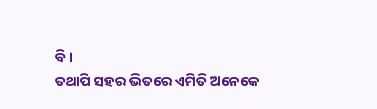ବି।
ତଥାପି ସହର ଭିତରେ ଏମିତି ଅନେକେ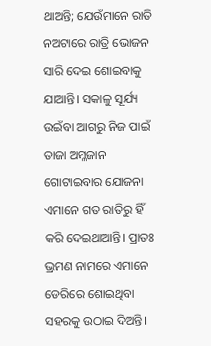ଥାଅନ୍ତି; ଯେଉଁମାନେ ରାତି ନଅଟାରେ ରାତ୍ରି ଭୋଜନ ସାରି ଦେଇ ଶୋଇବାକୁ ଯାଆନ୍ତି। ସକାଳୁ ସୂର୍ଯ୍ୟ ଉଇଁବା ଆଗରୁ ନିଜ ପାଇଁ ତାଜା ଅମ୍ଳଜାନ ଗୋଟାଇବାର ଯୋଜନା ଏମାନେ ଗତ ରାତିରୁ ହିଁ କରି ଦେଇଥାଆନ୍ତି। ପ୍ରାତଃ ଭ୍ରମଣ ନାମରେ ଏମାନେ ଡେରିରେ ଶୋଇଥିବା ସହରକୁ ଉଠାଇ ଦିଅନ୍ତି।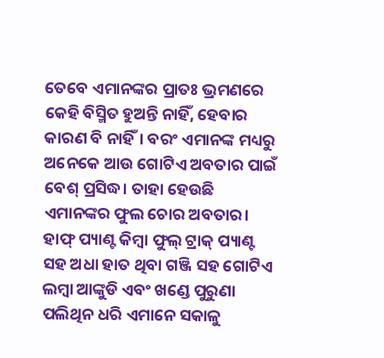ତେବେ ଏମାନଙ୍କର ପ୍ରାତଃ ଭ୍ରମଣରେ କେହି ବିସ୍ମିତ ହୁଅନ୍ତି ନାହିଁ, ହେବାର କାରଣ ବି ନାହିଁ। ବରଂ ଏମାନଙ୍କ ମଧ୍ୟରୁ ଅନେକେ ଆଉ ଗୋଟିଏ ଅବତାର ପାଇଁ ବେଶ୍‌ ପ୍ରସିଦ୍ଧ। ତାହା ହେଉଛି ଏମାନଙ୍କର ଫୁଲ ଚୋର ଅବତାର।
ହାଫ୍‌ ପ୍ୟାଣ୍ଟ କିମ୍ବା ଫୁଲ୍‌ ଟ୍ରାକ୍‌ ପ୍ୟାଣ୍ଟ ସହ ଅଧା ହାତ ଥିବା ଗଞ୍ଜି ସହ ଗୋଟିଏ ଲମ୍ବା ଆଙ୍କୁଡି ଏବଂ ଖଣ୍ଡେ ପୁରୁଣା ପଲିଥିନ ଧରି ଏମାନେ ସକାଳୁ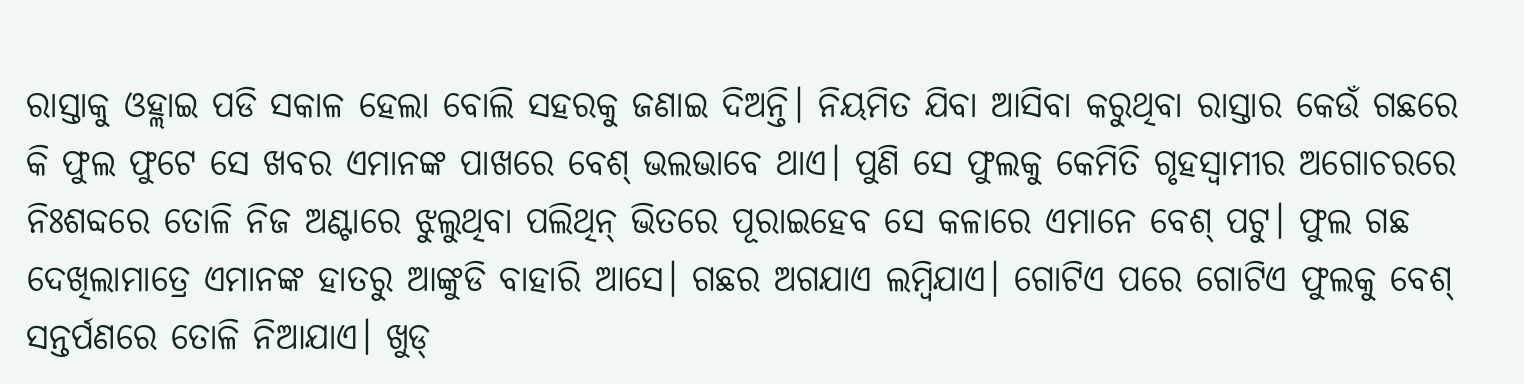ରାସ୍ତାକୁ ଓହ୍ଲାଇ ପଡି ସକାଳ ହେଲା ବୋଲି ସହରକୁ ଜଣାଇ ଦିଅନ୍ତି। ନିୟମିତ ଯିବା ଆସିବା କରୁଥିବା ରାସ୍ତାର କେଉଁ ଗଛରେ କି ଫୁଲ ଫୁଟେ ସେ ଖବର ଏମାନଙ୍କ ପାଖରେ ବେଶ୍‌ ଭଲଭାବେ ଥାଏ। ପୁଣି ସେ ଫୁଲକୁ କେମିତି ଗୃହସ୍ବାମୀର ଅଗୋଚରରେ ନିଃଶବ୍ଦରେ ତୋଳି ନିଜ ଅଣ୍ଟାରେ ଝୁଲୁଥିବା ପଲିଥିନ୍‌ ଭିତରେ ପୂରାଇହେବ ସେ କଳାରେ ଏମାନେ ବେଶ୍‌ ପଟୁ। ଫୁଲ ଗଛ ଦେଖିଲାମାତ୍ରେ ଏମାନଙ୍କ ହାତରୁ ଆଙ୍କୁଡି ବାହାରି ଆସେ। ଗଛର ଅଗଯାଏ ଲମ୍ବିଯାଏ। ଗୋଟିଏ ପରେ ଗୋଟିଏ ଫୁଲକୁ ବେଶ୍‌ ସନ୍ତର୍ପଣରେ ତୋଳି ନିଆଯାଏ। ଖୁଡ୍‌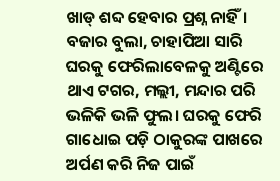ଖାଡ୍‌ ଶବ୍ଦ ହେବାର ପ୍ରଶ୍ନ ନାହିଁ। ବଜାର ବୁଲା, ଚାହାପିଆ ସାରି ଘରକୁ ଫେରିଲାବେଳକୁ ଅଣ୍ଟିରେ ଥାଏ ଟଗର, ମଲ୍ଲୀ, ମନ୍ଦାର ପରି ଭଳିକି ଭଳି ଫୁଲ। ଘରକୁ ଫେରି ଗାଧୋଇ ପଡ଼ି ଠାକୁରଙ୍କ ପାଖରେ ଅର୍ପଣ କରି ନିଜ ପାଇଁ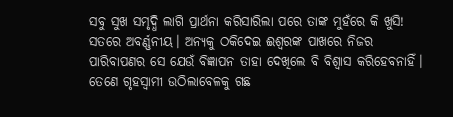ସବୁ ସୁଖ ସମୃଦ୍ଧି ଲାଗି ପ୍ରାର୍ଥନା କରିସାରିଲା ପରେ ତାଙ୍କ ମୁହଁରେ କି ଖୁସି! ସତରେ ଅବର୍ଣ୍ଣନୀୟ। ଅନ୍ୟକୁ ଠକିଦେଇ ଈଶ୍ୱରଙ୍କ ପାଖରେ ନିଜର ପାରିବାପଣର ସେ ଯେଉଁ ବିଜ୍ଞାପନ ତାହା ଦେଖିଲେ ବି ବିଶ୍ୱାସ କରିହେବନାହିଁ।
ତେଣେ ଗୃହସ୍ବାମୀ ଉଠିଲାବେଳକୁ ଗଛ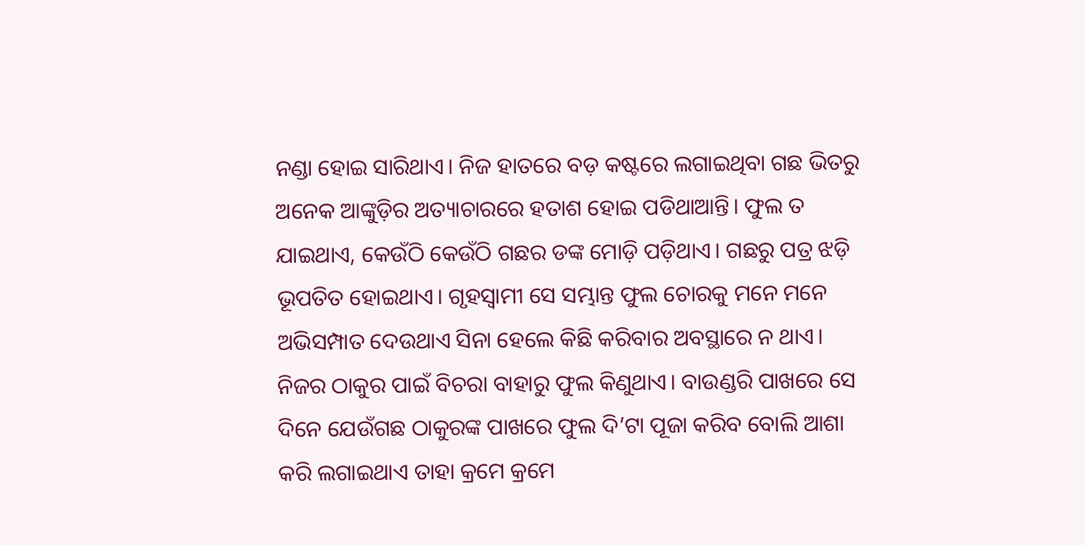ନଣ୍ଡା ହୋଇ ସାରିଥାଏ। ନିଜ ହାତରେ ବଡ଼ କଷ୍ଟରେ ଲଗାଇଥିବା ଗଛ ଭିତରୁ ଅନେକ ଆଙ୍କୁଡ଼ିର ଅତ୍ୟାଚାରରେ ହତାଶ ହୋଇ ପଡିଥାଆନ୍ତି। ଫୁଲ ତ ଯାଇଥାଏ, କେଉଁଠି କେଉଁଠି ଗଛର ଡଙ୍କ ମୋଡ଼ି ପଡ଼ିଥାଏ। ଗଛରୁ ପତ୍ର ଝଡ଼ି ଭୂପତିତ ହୋଇଥାଏ। ଗୃହସ୍ବାମୀ ସେ ସମ୍ଭାନ୍ତ ଫୁଲ ଚୋରକୁ ମନେ ମନେ ଅଭିସମ୍ପାତ ଦେଉଥାଏ ସିନା ହେଲେ କିଛି କରିବାର ଅବସ୍ଥାରେ ନ ଥାଏ। ନିଜର ଠାକୁର ପାଇଁ ବିଚରା ବାହାରୁ ଫୁଲ କିଣୁଥାଏ। ବାଉଣ୍ଡରି ପାଖରେ ସେ ଦିନେ ଯେଉଁଗଛ ଠାକୁରଙ୍କ ପାଖରେ ଫୁଲ ଦି’ଟା ପୂଜା କରିବ ବୋଲି ଆଶା କରି ଲଗାଇଥାଏ ତାହା କ୍ରମେ କ୍ରମେ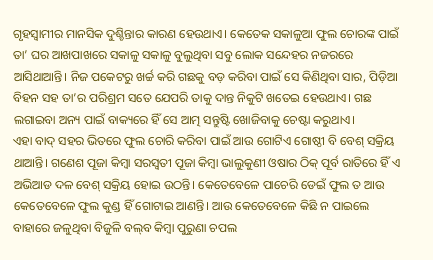ଗୃହସ୍ବାମୀର ମାନସିକ ଦୁଶ୍ଚିନ୍ତାର କାରଣ ହେଉଥାଏ। କେତେକ ସକାଳୁଆ ଫୁଲ ଚୋରଙ୍କ ପାଇଁ ତା’ ଘର ଆଖପାଖରେ ସକାଳୁ ସକାଳୁ ବୁଲୁଥିବା ସବୁ ଲୋକ ସନ୍ଦେହର ନଜରରେ ଆସିଥାଆନ୍ତି। ନିଜ ପକେଟରୁ ଖର୍ଚ୍ଚ କରି ଗଛକୁ ବଡ଼ କରିବା ପାଇଁ ସେ କିଣିଥିବା ସାର, ପିଡ଼ିଆ ବିହନ ସହ ତା’ର ପରିଶ୍ରମ ସତେ ଯେପରି ତାକୁ ଦାନ୍ତ ନିକୁଟି ଖତେଇ ହେଉଥାଏ। ଗଛ ଲଗାଇବା ଅନ୍ୟ ପାଇଁ ବାକ୍ୟରେ ହିଁ ସେ ଆତ୍ମ ସନ୍ତୁଷ୍ଟି ଖୋଜିବାକୁ ଚେଷ୍ଟା କରୁଥାଏ।
ଏହା ବାଦ୍‌ ସହର ଭିତରେ ଫୁଲ ଚୋରି କରିବା ପାଇଁ ଆଉ ଗୋଟିଏ ଗୋଷ୍ଠୀ ବି ବେଶ୍‌ ସକ୍ରିୟ ଥାଆନ୍ତି। ଗଣେଶ ପୂଜା କିମ୍ବା ସରସ୍ବତୀ ପୂଜା କିମ୍ବା ଭାଲୁକୁଣୀ ଓଷାର ଠିକ୍‌ ପୂର୍ବ ରାତିରେ ହିଁ ଏ ଅଭିଆଡ ଦଳ ବେଶ୍‌ ସକ୍ରିୟ ହୋଇ ଉଠନ୍ତି। କେତେବେଳେ ପାଚେରି ଡେଇଁ ଫୁଲ ତ ଆଉ କେତେବେଳେ ଫୁଲ କୁଣ୍ଡ ହିଁ ଗୋଟାଇ ଆଣନ୍ତି। ଆଉ କେତେବେଳେ କିଛି ନ ପାଇଲେ ବାହାରେ ଜଳୁଥିବା ବିଜୁଳି ବଲ୍‌ବ କିମ୍ବା ପୁରୁଣା ଚପଲ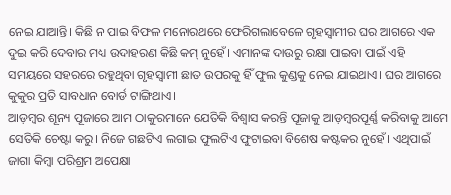ନେଇ ଯାଆନ୍ତି। କିଛି ନ ପାଇ ବିଫଳ ମନୋରଥରେ ଫେରିଗଲାବେଳେ ଗୃହସ୍ବାମୀର ଘର ଆଗରେ ଏକ ଦୁଇ କରି ଦେବାର ମଧ୍ୟ ଉଦାହରଣ କିଛି କମ୍‌ ନୁହେଁ। ଏମାନଙ୍କ ଦାଉରୁ ରକ୍ଷା ପାଇବା ପାଇଁ ଏହି ସମୟରେ ସହରରେ ରହୁଥିବା ଗୃହସ୍ବାମୀ ଛାତ ଉପରକୁ ହିଁ ଫୁଲ କୁଣ୍ଡକୁ ନେଇ ଯାଇଥାଏ। ଘର ଆଗରେ କୁକୁର ପ୍ରତି ସାବଧାନ ବୋର୍ଡ ଟାଙ୍ଗିଥାଏ।
ଆଡ଼ମ୍ବର ଶୂନ୍ୟ ପୂଜାରେ ଆମ ଠାକୁରମାନେ ଯେତିକି ବିଶ୍ୱାସ କରନ୍ତି ପୂଜାକୁ ଆଡ଼ମ୍ବରପୂର୍ଣ୍ଣ କରିବାକୁ ଆମେ ସେତିକି ଚେଷ୍ଟା କରୁ। ନିଜେ ଗଛଟିଏ ଲଗାଇ ଫୁଲଟିଏ ଫୁଟାଇବା ବିଶେଷ କଷ୍ଟକର ନୁହେଁ। ଏଥିପାଇଁ ଜାଗା କିମ୍ବା ପରିଶ୍ରମ ଅପେକ୍ଷା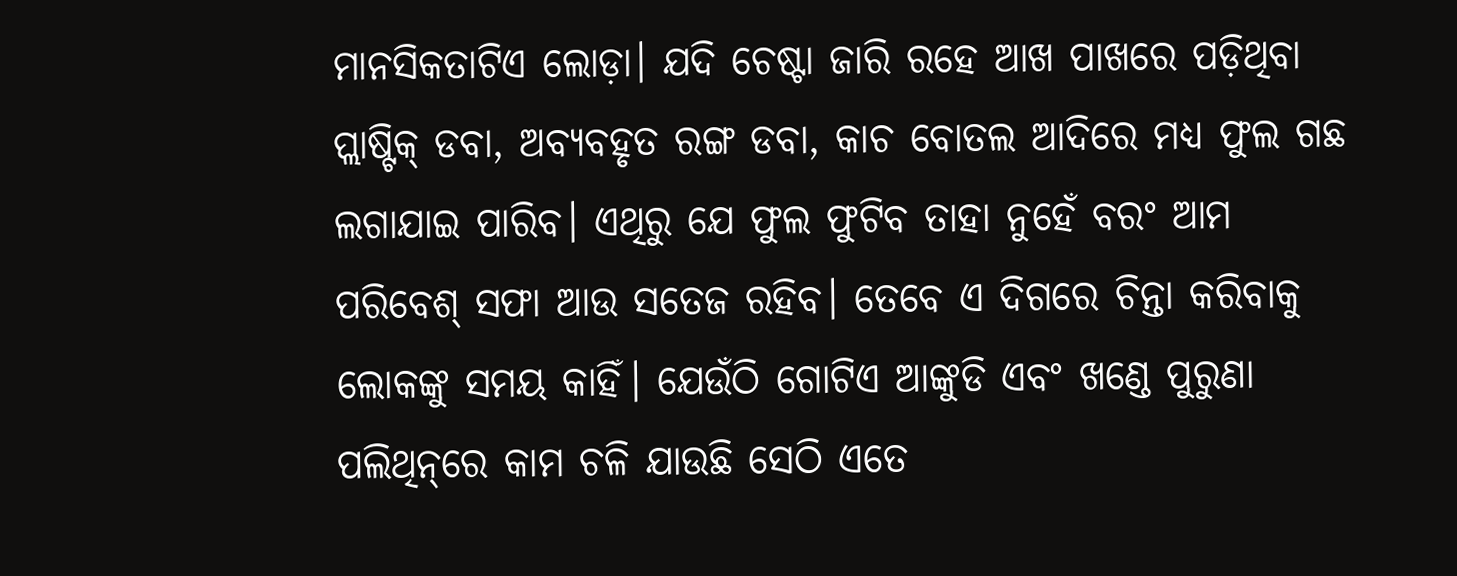ମାନସିକତାଟିଏ ଲୋଡ଼ା। ଯଦି ଚେଷ୍ଟା ଜାରି ରହେ ଆଖ ପାଖରେ ପଡ଼ିଥିବା ପ୍ଲାଷ୍ଟିକ୍‌ ଡବା, ଅବ୍ୟବହୃତ ରଙ୍ଗ ଡବା, କାଚ ବୋତଲ ଆଦିରେ ମଧ୍ୟ ଫୁଲ ଗଛ ଲଗାଯାଇ ପାରିବ। ଏଥିରୁ ଯେ ଫୁଲ ଫୁଟିବ ତାହା ନୁହେଁ ବରଂ ଆମ ପରିବେଶ୍‌ ସଫା ଆଉ ସତେଜ ରହିବ। ତେବେ ଏ ଦିଗରେ ଚିନ୍ତା କରିବାକୁ ଲୋକଙ୍କୁ ସମୟ କାହିଁ। ଯେଉଁଠି ଗୋଟିଏ ଆଙ୍କୁଡି ଏବଂ ଖଣ୍ଡେ ପୁରୁଣା ପଲିଥିନ୍‌ରେ କାମ ଚଳି ଯାଉଛି ସେଠି ଏତେ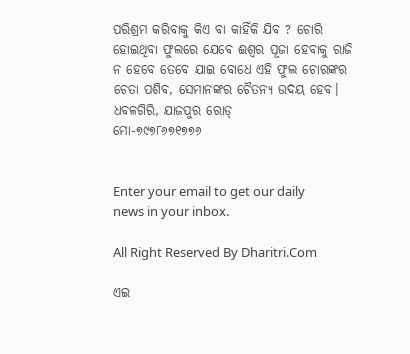ପରିଶ୍ରମ କରିବାକୁ କିଏ ବା କାହିଁକି ଯିବ ? ଚୋରି ହୋଇଥିବା ଫୁଲରେ ଯେବେ ଈଶ୍ୱର ପୂଜା ହେବାକୁ ରାଜି ନ ହେବେ ତେବେ ଯାଇ ବୋଧେ ଏହି ଫୁଲ ଚୋରଙ୍କର ଚେତା ପଶିବ, ସେମାନଙ୍କର ଚୈତନ୍ୟ ଉଦୟ ହେବ।
ଧବଳଗିରି, ଯାଜପୁର ରୋଡ୍‌
ମୋ-୭୯୭୮୬୭୧୭୭୬


Enter your email to get our daily news in your inbox.

All Right Reserved By Dharitri.Com

ଏଇ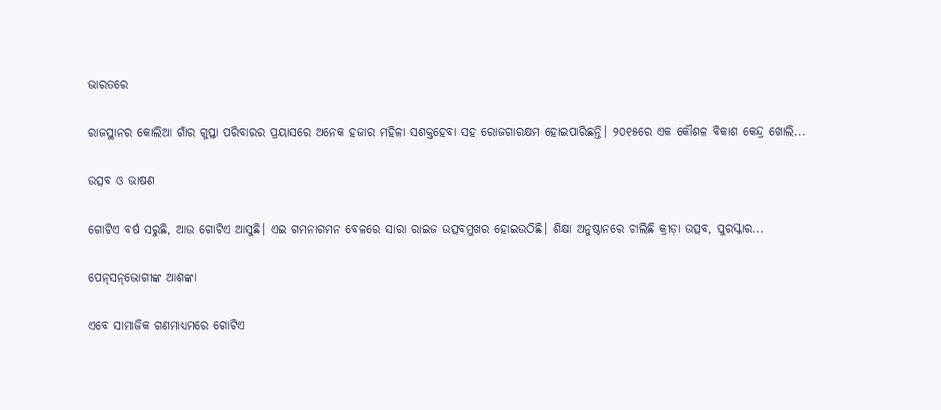ଭାରତରେ

ରାଜସ୍ଥାନର କୋଲିଆ ଗାଁର ଗୁପ୍ତା ପରିବାରର ପ୍ରୟାସରେ ଅନେକ ହଜାର ମହିଳା ସଶକ୍ତହେବା ସହ ରୋଜଗାରକ୍ଷମ ହୋଇପାରିଛନ୍ତି। ୨୦୧୫ରେ ଏକ କୌଶଳ ବିକାଶ କେନ୍ଦ୍ର ଖୋଲି...

ଉତ୍ସବ ଓ ଭାଷଣ

ଗୋଟିଏ ବର୍ଷ ସରୁଛି, ଆଉ ଗୋଟିଏ ଆସୁଛି। ଏଇ ଗମନାଗମନ ବେଳରେ ସାରା ରାଇଜ ଉତ୍ସବମୁଖର ହୋଇଉଠିଛି। ଶିକ୍ଷା ଅନୁଷ୍ଠାନରେ ଚାଲିଛି କ୍ରୀଡ଼ା ଉତ୍ସବ, ପୁରସ୍କାର...

ପେନ୍‌ସନ୍‌ଭୋଗୀଙ୍କ ଆଶଙ୍କା

ଏବେ ସାମାଜିକ ଗଣମାଧ୍ୟମରେ ଗୋଟିଏ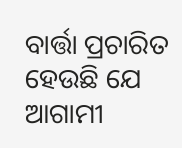ବାର୍ତ୍ତା ପ୍ରଚାରିତ ହେଉଛି ଯେ ଆଗାମୀ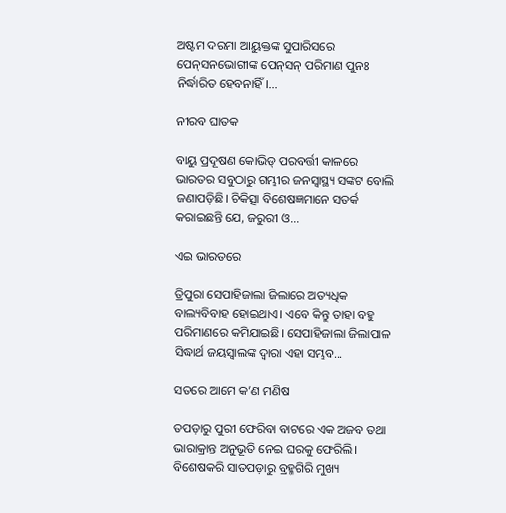ଅଷ୍ଟମ ଦରମା ଆୟୁକ୍ତଙ୍କ ସୁପାରିସରେ ପେନ୍‌ସନଭୋଗୀଙ୍କ ପେନ୍‌ସନ୍‌ ପରିମାଣ ପୁନଃ ନିର୍ଦ୍ଧାରିତ ହେବନାହିଁ।...

ନୀରବ ଘାତକ

ବାୟୁ ପ୍ରଦୂଷଣ କୋଭିଡ୍‌ ପରବର୍ତ୍ତୀ କାଳରେ ଭାରତର ସବୁଠାରୁ ଗମ୍ଭୀର ଜନସ୍ବାସ୍ଥ୍ୟ ସଙ୍କଟ ବୋଲି ଜଣାପଡ଼ିଛି। ଚିକିତ୍ସା ବିଶେଷଜ୍ଞମାନେ ସତର୍କ କରାଇଛନ୍ତି ଯେ, ଜରୁରୀ ଓ...

ଏଇ ଭାରତରେ

ତ୍ରିପୁରା ସେପାହିଜାଲା ଜିଲାରେ ଅତ୍ୟଧିକ ବାଲ୍ୟବିବାହ ହୋଇଥାଏ। ଏବେ କିନ୍ତୁ ତାହା ବହୁ ପରିମାଣରେ କମିଯାଇଛି। ସେପାହିଜାଲା ଜିଲାପାଳ ସିଦ୍ଧାର୍ଥ ଜୟସ୍ବାଲଙ୍କ ଦ୍ୱାରା ଏହା ସମ୍ଭବ...

ସତରେ ଆମେ କ’ଣ ମଣିଷ

ତପଡ଼ାରୁ ପୁରୀ ଫେରିବା ବାଟରେ ଏକ ଅଜବ ତଥା ଭାରାକ୍ରାନ୍ତ ଅନୁଭୂତି ନେଇ ଘରକୁ ଫେରିଲି। ବିଶେଷକରି ସାତପଡ଼ାରୁ ବ୍ରହ୍ମଗିରି ମୁଖ୍ୟ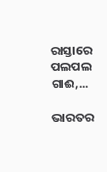ରାସ୍ତାରେ ପଲପଲ ଗାଈ,...

ଭାରତର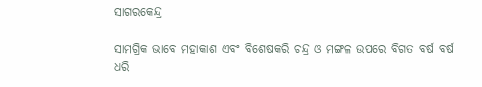ସାଗରକେନ୍ଦ୍ର

ସାମଗ୍ରିକ ଭାବେ ମହାକାଶ ଏବଂ ବିଶେଷକରି ଚନ୍ଦ୍ର ଓ ମଙ୍ଗଳ ଉପରେ ବିଗତ ବର୍ଷ ବର୍ଷ ଧରି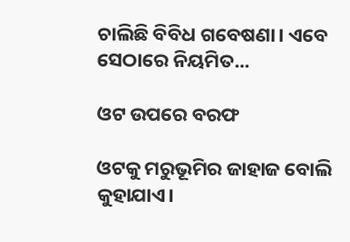ଚାଲିଛି ବିବିଧ ଗବେଷଣା। ଏବେ ସେଠାରେ ନିୟମିତ...

ଓଟ ଉପରେ ବରଫ

ଓଟକୁ ମରୁଭୂମିର ଜାହାଜ ବୋଲି କୁହାଯାଏ।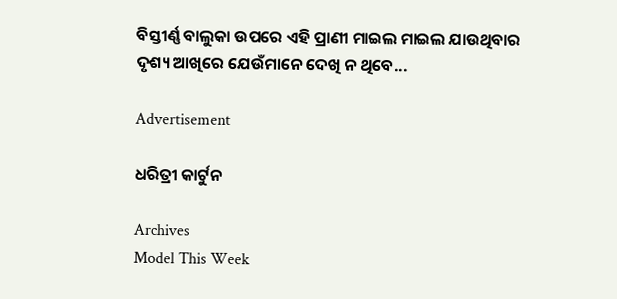ବିସ୍ତୀର୍ଣ୍ଣ ବାଲୁକା ଉପରେ ଏହି ପ୍ରାଣୀ ମାଇଲ ମାଇଲ ଯାଉଥିବାର ଦୃଶ୍ୟ ଆଖିରେ ଯେଉଁମାନେ ଦେଖି ନ ଥିବେ...

Advertisement

ଧରିତ୍ରୀ କାର୍ଟୁନ

Archives
Model This Week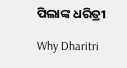ପିଲାଙ୍କ ଧରିତ୍ରୀ

Why Dharitri